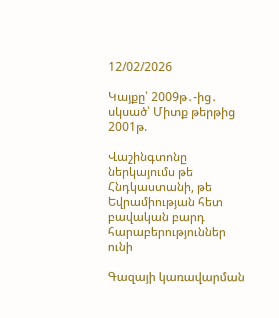12/02/2026

Կայքը՝ 2009թ․-ից․ սկսած՝ Միտք թերթից 2001թ.

Վաշինգտոնը ներկայումս թե Հնդկաստանի, թե Եվրամիության հետ բավական բարդ հարաբերություններ ունի

Գազայի կառավարման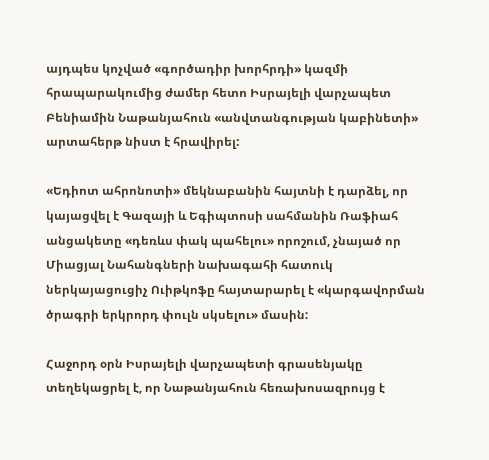այդպես կոչված «գործադիր խորհրդի» կազմի հրապարակումից ժամեր հետո Իսրայելի վարչապետ Բենիամին Նաթանյահուն «անվտանգության կաբինետի» արտահերթ նիստ է հրավիրել:

«Եդիոտ ահրոնոտի» մեկնաբանին հայտնի է դարձել, որ կայացվել է Գազայի և Եգիպտոսի սահմանին Ռաֆիահ անցակետը «դեռևս փակ պահելու» որոշում, չնայած որ Միացյալ Նահանգների նախագահի հատուկ ներկայացուցիչ Ուիթկոֆը հայտարարել է «կարգավորման ծրագրի երկրորդ փուլն սկսելու» մասին:

Հաջորդ օրն Իսրայելի վարչապետի գրասենյակը տեղեկացրել է, որ Նաթանյահուն հեռախոսազրույց է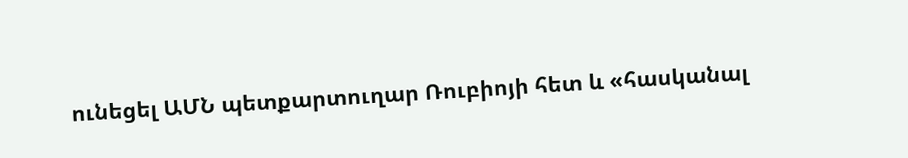ունեցել ԱՄՆ պետքարտուղար Ռուբիոյի հետ և «հասկանալ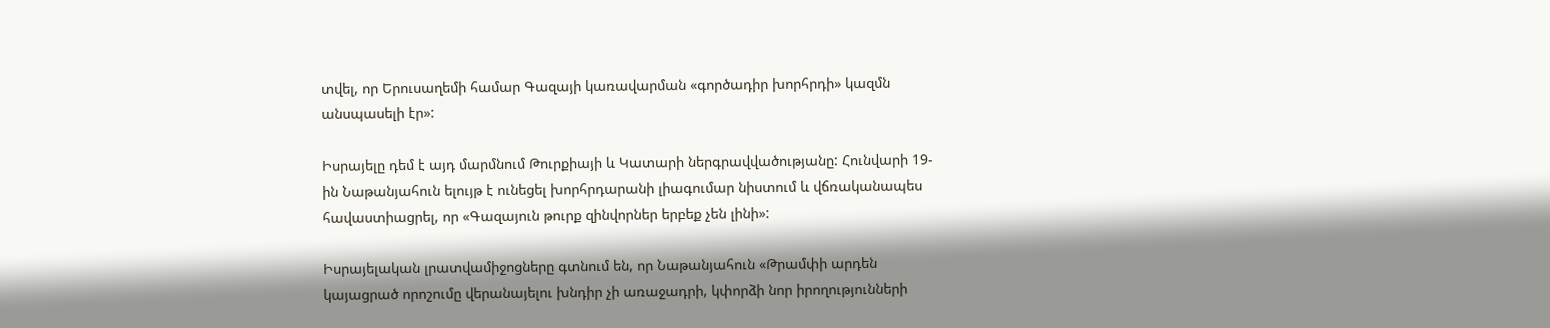տվել, որ Երուսաղեմի համար Գազայի կառավարման «գործադիր խորհրդի» կազմն անսպասելի էր»:

Իսրայելը դեմ է այդ մարմնում Թուրքիայի և Կատարի ներգրավվածությանը: Հունվարի 19-ին Նաթանյահուն ելույթ է ունեցել խորհրդարանի լիագումար նիստում և վճռականապես հավաստիացրել, որ «Գազայուն թուրք զինվորներ երբեք չեն լինի»:

Իսրայելական լրատվամիջոցները գտնում են, որ Նաթանյահուն «Թրամփի արդեն կայացրած որոշումը վերանայելու խնդիր չի առաջադրի, կփորձի նոր իրողությունների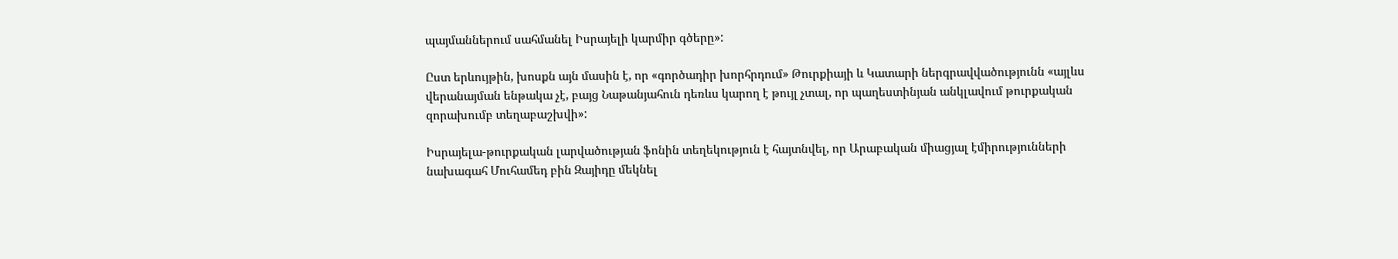պայմաններում սահմանել Իսրայելի կարմիր գծերը»:

Ըստ երևույթին, խոսքն այն մասին է, որ «գործադիր խորհրդում» Թուրքիայի և Կատարի ներգրավվածությունն «այլևս վերանայման ենթակա չէ, բայց Նաթանյահուն դեռևս կարող է թույլ չտալ, որ պաղեստինյան անկլավում թուրքական զորախումբ տեղաբաշխվի»:

Իսրայելա-թուրքական լարվածության ֆոնին տեղեկություն է հայտնվել, որ Արաբական միացյալ էմիրությունների նախագահ Մուհամեդ բին Զայիդը մեկնել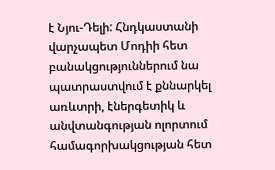է Նյու-Դելի: Հնդկաստանի վարչապետ Մոդիի հետ բանակցություններում նա պատրաստվում է քննարկել առևտրի, էներգետիկ և անվտանգության ոլորտում համագորխակցության հետ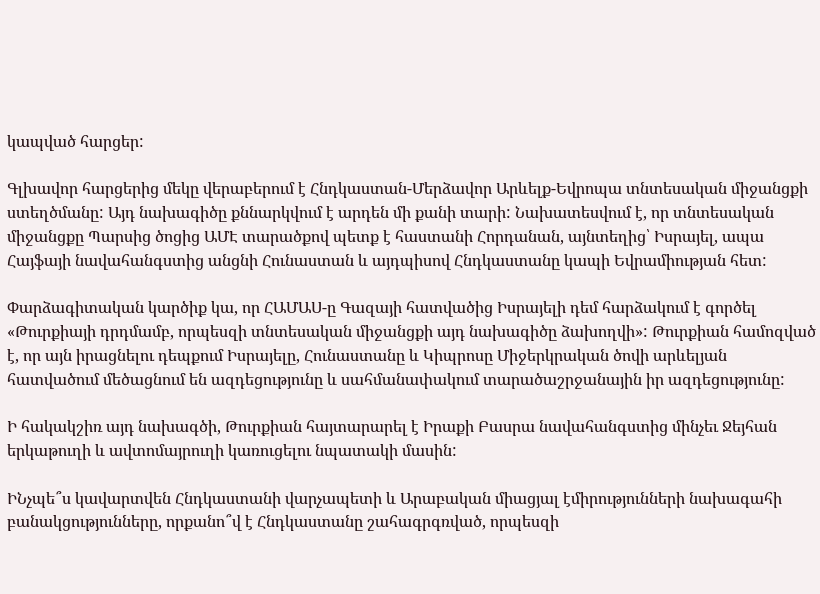կապված հարցեր:

Գլխավոր հարցերից մեկը վերաբերում է Հնդկաստան-Մերձավոր Արևելք-Եվրոպա տնտեսական միջանցքի ստեղծմանը: Այդ նախագիծը քննարկվում է արդեն մի քանի տարի: Նախատեսվում է, որ տնտեսական միջանցքը Պարսից ծոցից ԱՄԷ տարածքով պետք է հաստանի Հորդանան, այնտեղից՝ Իսրայել, ապա Հայֆայի նավահանգստից անցնի Հունաստան և այդպիսով Հնդկաստանը կապի Եվրամիության հետ:

Փարձագիտական կարծիք կա, որ ՀԱՄԱՍ-ը Գազայի հատվածից Իսրայելի դեմ հարձակում է գործել «Թուրքիայի դրդմամբ, որպեսզի տնտեսական միջանցքի այդ նախագիծը ձախողվի»: Թուրքիան համոզված է, որ այն իրացնելու դեպքում Իսրայելը, Հունաստանը և Կիպրոսը Միջերկրական ծովի արևելյան հատվածում մեծացնում են ազդեցությունը և սահմանափակում տարածաշրջանային իր ազդեցությունը:

Ի հակակշիռ այդ նախագծի, Թուրքիան հայտարարել է Իրաքի Բասրա նավահանգստից մինչեւ Ջեյհան երկաթուղի և ավտոմայրուղի կառուցելու նպատակի մասին:

ԻՆչպե՞ս կավարտվեն Հնդկաստանի վարչապետի և Արաբական միացյալ էմիրությունների նախագահի բանակցությունները, որքանո՞վ է Հնդկաստանը շահագրգռված, որպեսզի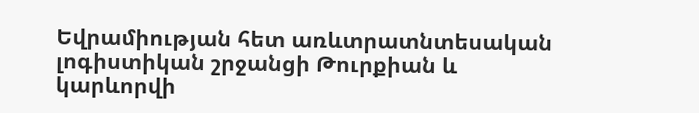Եվրամիության հետ առևտրատնտեսական լոգիստիկան շրջանցի Թուրքիան և կարևորվի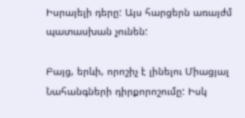Իսրայելի դերը: Այս հարցերն առայժմ պատասխան չունեն:

Բայց, երևի, որոշիչ է լինելու Միացյալ Նահանգների դիրքորոշումը: Իսկ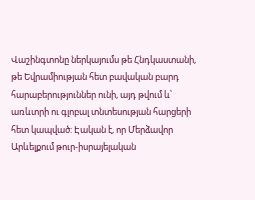Վաշինգտոնը ներկայումս թե Հնդկաստանի, թե Եվրամիության հետ բավական բարդ հարաբերություններ ունի, այդ թվում և՝ առևտրի ու գլոբալ տնտեսության հարցերի հետ կապված: Էական է, որ Մերձավոր Արևելքում թուր-իսրայելական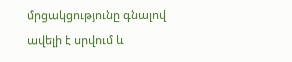մրցակցությունը գնալով ավելի է սրվում և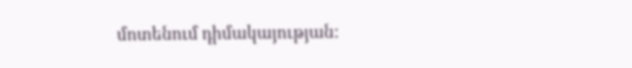մոտենում դիմակայության: